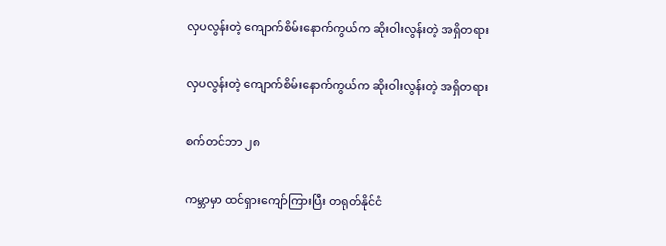လှပလွန်းတဲ့ ကျောက်စိမ်းနောက်ကွယ်က ဆိုးဝါးလွန်းတဲ့ အရှိတရား

လှပလွန်းတဲ့ ကျောက်စိမ်းနောက်ကွယ်က ဆိုးဝါးလွန်းတဲ့ အရှိတရား

စက်တင်ဘာ ၂၈

ကမ္ဘာမှာ ထင်ရှားကျော်ကြားပြီး တရုတ်နိုင်ငံ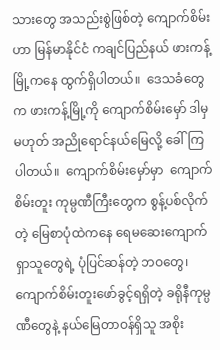သားတွေ အသည်းစွဲဖြစ်တဲ့ ကျောက်စိမ်းဟာ မြန်မာနိုင်ငံ ကချင်ပြည်နယ် ဖားကန့်မြို့ကနေ ထွက်ရှိပါတယ်။  ဒေသခံတွေက ဖားကန့်မြို့ကို ကျောက်စိမ်းမှော် ဒါမှ မဟုတ် အညိုရောင်နယ်မြေလို့ ခေါ်ကြပါတယ်။  ကျောက်စိမ်းမှော်မှာ  ကျောက်စိမ်းတူး ကုမ္ပဏီကြီးတွေက စွန့်ပစ်လိုက်တဲ့ မြေစာပုံထဲကနေ ရေမဆေးကျောက်ရှာသူတွေရဲ့ ပုံပြင်ဆန်တဲ့ ဘဝတွေ၊  ကျောက်စိမ်းတူးဖော်ခွင့်ရရှိတဲ့ ခရိုနီကုမ္ပဏီတွေနဲ့ နယ်မြေတာဝန်ရှိသူ အစိုး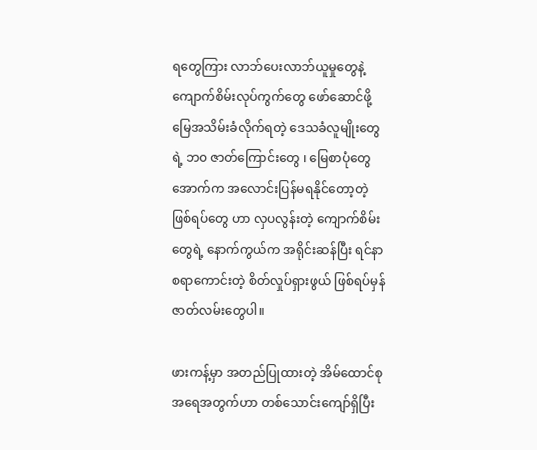ရတွေကြား လာဘ်ပေးလာဘ်ယူမှုတွေနဲ့  ကျောက်စိမ်းလုပ်ကွက်တွေ ဖော်ဆောင်ဖို့ မြေအသိမ်းခံလိုက်ရတဲ့ ဒေသခံလူမျိုးတွေရဲ့ ဘ၀ ဇာတ်ကြောင်းတွေ ၊ မြေစာပုံတွေအောက်က အလောင်းပြန်မရနိုင်တော့တဲ့ ဖြစ်ရပ်တွေ ဟာ လှပလွန်းတဲ့ ကျောက်စိမ်းတွေရဲ့ နောက်ကွယ်က အရိုင်းဆန်ပြီး ရင်နာစရာကောင်းတဲ့ စိတ်လှုပ်ရှားဖွယ် ဖြစ်ရပ်မှန် ဇာတ်လမ်းတွေပါ။

ဖားကန့်မှာ အတည်ပြုထားတဲ့ အိမ်ထောင်စုအရေအတွက်ဟာ တစ်သောင်းကျော်ရှိပြီး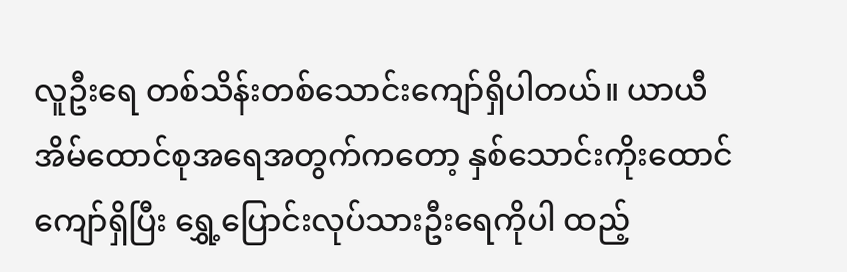လူဦးရေ တစ်သိန်းတစ်သောင်းကျော်ရှိပါတယ်။ ယာယီအိမ်ထောင်စုအရေအတွက်ကတော့ နှစ်သောင်းကိုးထောင်ကျော်ရှိပြီး ရွှေ့ပြောင်းလုပ်သားဦးရေကိုပါ ထည့်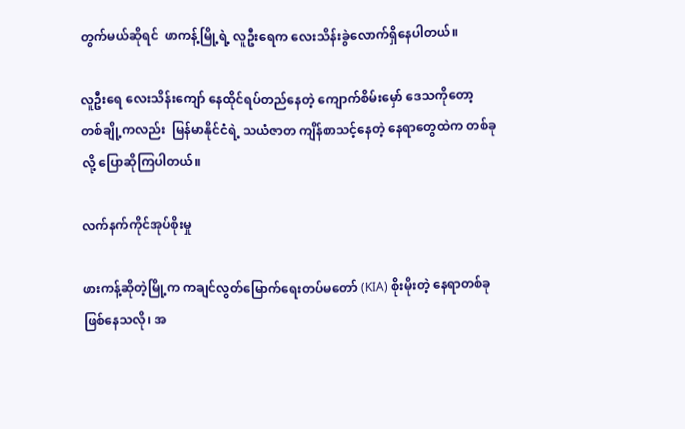တွက်မယ်ဆိုရင်  ဖာကန့်မြို့ရဲ့ လူဦးရေက လေးသိန်းခွဲလောက်ရှိနေပါတယ်။

လူဦးရေ လေးသိန်းကျော် နေထိုင်ရပ်တည်နေတဲ့ ကျောက်စိမ်းမှော် ဒေသကိုတော့ တစ်ချို့ကလည်း  မြန်မာနိုင်ငံရဲ့ သယံဇာတ ကျိန်စာသင့်နေတဲ့ နေရာတွေထဲက တစ်ခုလို့ ပြောဆိုကြပါတယ်။

လက်နက်ကိုင်အုပ်စိုးမှု

ဖားကန့်ဆိုတဲ့မြို့က ကချင်လွတ်မြောက်ရေးတပ်မတော် (KIA) စိုးမိုးတဲ့ နေရာတစ်ခုဖြစ်နေသလို၊ အ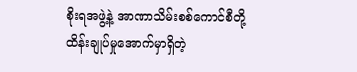စိုးရအဖွဲ့နဲ့ အာဏာသိမ်းစစ်ကောင်စီတို့ ထိန်းချုပ်မှုအောက်မှာရှိတဲ့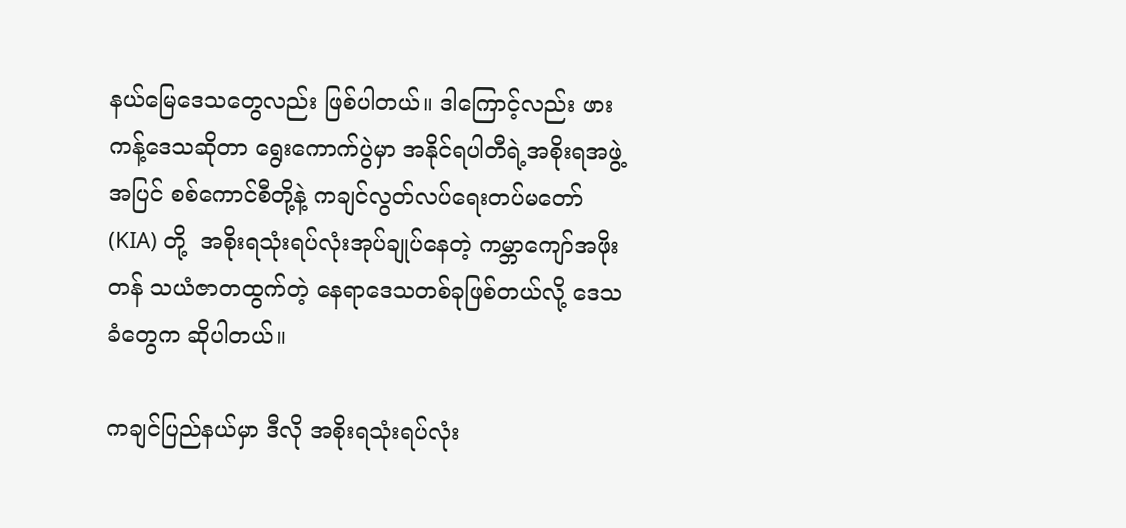နယ်မြေဒေသတွေလည်း ဖြစ်ပါတယ်။ ဒါကြောင့်လည်း ဖားကန့်ဒေသဆိုတာ ရွေးကောက်ပွဲမှာ အနိုင်ရပါတီရဲ့အစိုးရအဖွဲ့အပြင် စစ်ကောင်စီတို့နဲ့ ကချင်လွတ်လပ်ရေးတပ်မတော် (KIA) တို့  အစိုးရသုံးရပ်လုံးအုပ်ချုပ်နေတဲ့ ကမ္ဘာကျော်အဖိုးတန် သယံဇာတထွက်တဲ့ နေရာဒေသတစ်ခုဖြစ်တယ်လို့ ဒေသခံတွေက ဆိုပါတယ်။

ကချင်ပြည်နယ်မှာ ဒီလို အစိုးရသုံးရပ်လုံး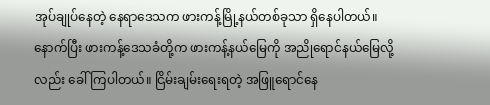အုပ်ချုပ်နေတဲ့ နေရာဒေသက ဖားကန့်မြို့နယ်တစ်ခုသာ ရှိနေပါတယ်။ နောက်ပြီး ဖားကန့်ဒေသခံတို့က ဖားကန့်နယ်မြေကို အညိုရောင်နယ်မြေလို့လည်း ခေါ်ကြပါတယ်။ ငြိမ်းချမ်းရေးရတဲ့ အဖြူရောင်နေ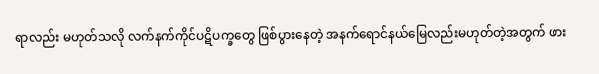ရာလည်း မဟုတ်သလို လက်နက်ကိုင်ပဋိပက္ခတွေ ဖြစ်ပွားနေတဲ့ အနက်ရောင်နယ်မြေလည်းမဟုတ်တဲ့အတွက် ဖား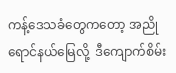ကန့်ဒေသခံတွေကတော့ အညိုရောင်နယ်မြေလို့  ဒီကျောက်စိမ်း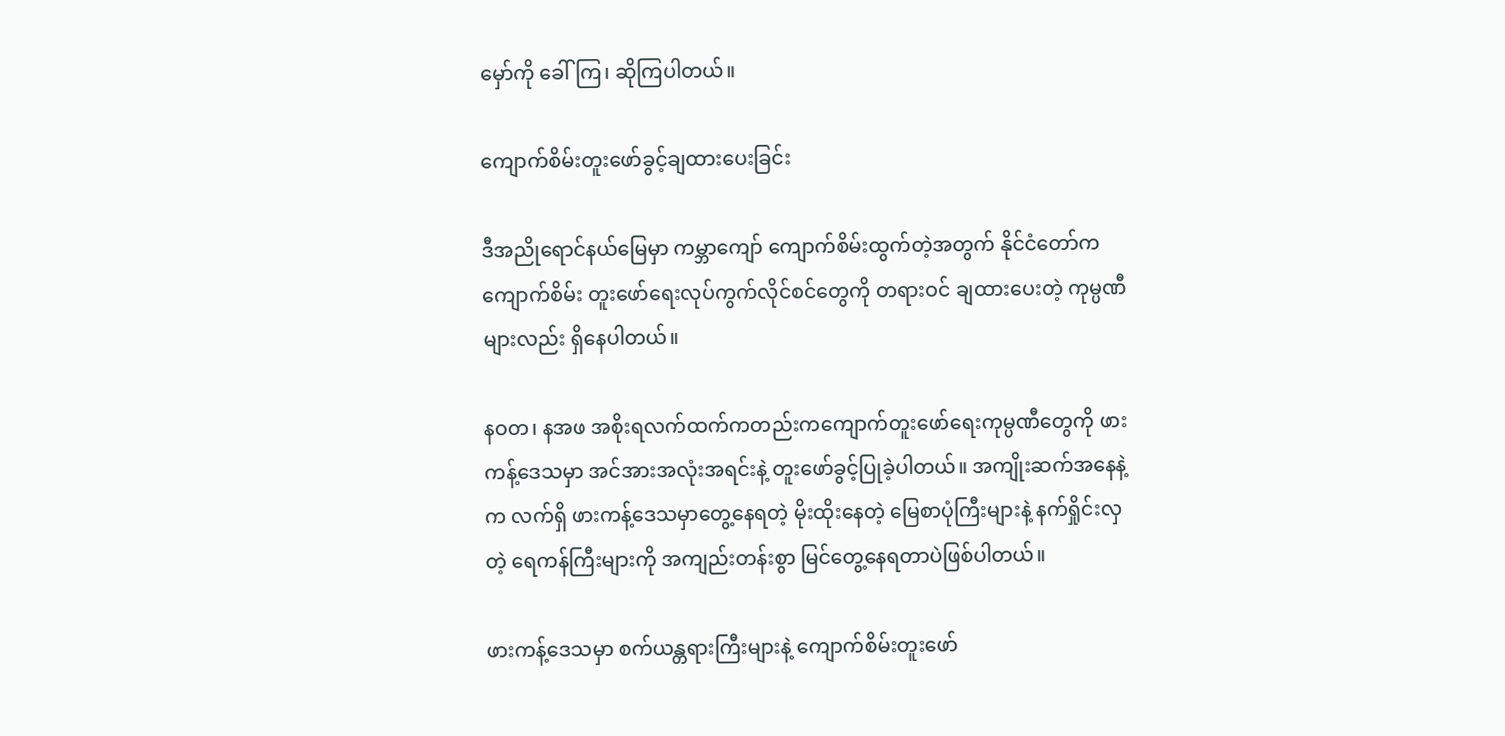မှော်ကို ခေါ်ကြ၊ ဆိုကြပါတယ်။

ကျောက်စိမ်းတူးဖော်ခွင့်ချထားပေးခြင်း

ဒီအညိုရောင်နယ်မြေမှာ ကမ္ဘာကျော် ကျောက်စိမ်းထွက်တဲ့အတွက် နိုင်ငံတော်က ကျောက်စိမ်း တူးဖော်ရေးလုပ်ကွက်လိုင်စင်တွေကို တရားဝင် ချထားပေးတဲ့ ကုမ္ပဏီများလည်း ရှိနေပါတယ်။

နဝတ၊ နအဖ အစိုးရလက်ထက်ကတည်းကကျောက်တူးဖော်ရေးကုမ္ပဏီတွေကို ဖားကန့်ဒေသမှာ အင်အားအလုံးအရင်းနဲ့ တူးဖော်ခွင့်ပြုခဲ့ပါတယ်။ အကျိုးဆက်အနေနဲ့က လက်ရှိ ဖားကန့်ဒေသမှာတွေ့နေရတဲ့ မိုးထိုးနေတဲ့ မြေစာပုံကြီးများနဲ့ နက်ရှိုင်းလှတဲ့ ရေကန်ကြီးများကို အကျည်းတန်းစွာ မြင်တွေ့နေရတာပဲဖြစ်ပါတယ်။

ဖားကန့်ဒေသမှာ စက်ယန္တရားကြီးများနဲ့ ကျောက်စိမ်းတူးဖော်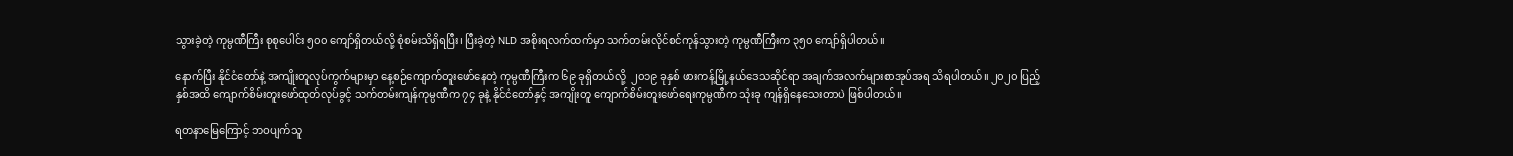သွားခဲ့တဲ့ ကုမ္ပဏီကြီး စုစုပေါင်း ၅၀၀ ကျော်ရှိတယ်လို့ စုံစမ်းသိရှိရပြီး၊ ပြီးခဲ့တဲ့ NLD အစိုးရလက်ထက်မှာ သက်တမ်းလိုင်စင်ကုန်သွားတဲ့ ကုမ္ပဏီကြီးက ၃၅၀ ကျော်ရှိပါတယ်။

နောက်ပြီး နိုင်ငံတော်နဲ့ အကျိုးတူလုပ်ကွက်များမှာ နေ့စဉ်ကျောက်တူးဖော်နေတဲ့ ကုမ္ပဏီကြီးက ၆၉ ခုရှိတယ်လို့  ၂၀၁၉ ခုနှစ် ဖားကန့်မြို့နယ်ဒေသဆိုင်ရာ အချက်အလက်များစာအုပ်အရ သိရပါတယ်။ ၂၀၂၀ ပြည့်နှစ်အထိ ကျောက်စိမ်းတူးဖော်ထုတ်လုပ်ခွင့် သက်တမ်းကျန်ကုမ္ပဏီက ၇၄ ခုနဲ့ နိုင်ငံတော်နှင့် အကျိုးတူ ကျောက်စိမ်းတူးဖော်ရေးကုမ္ပဏီက သုံးခု ကျန်ရှိနေသေးတာပဲ ဖြစ်ပါတယ်။

ရတနာမြေကြောင့် ဘဝပျက်သူ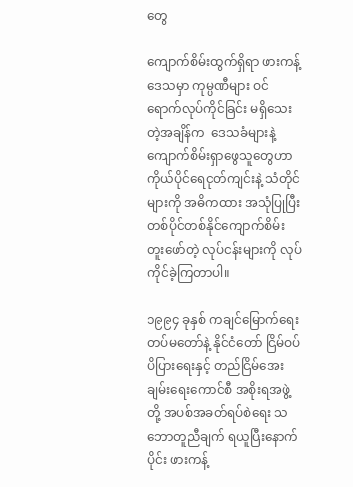တွေ

ကျောက်စိမ်းထွက်ရှိရာ ဖားကန့်ဒေသမှာ ကုမ္ပဏီများ ဝင်ရောက်လုပ်ကိုင်ခြင်း မရှိသေးတဲ့အချိန်က  ဒေသခံများနဲ့ ကျောက်စိမ်းရှာဖွေသူတွေဟာ ကိုယ်ပိုင်ရေငုတ်ကျင်းနဲ့ သံတိုင်များကို အဓိကထား အသုံပြုပြီး တစ်ပိုင်တစ်နိုင်ကျောက်စိမ်းတူးဖော်တဲ့ လုပ်ငန်းများကို လုပ်ကိုင်ခဲ့ကြတာပါ။

၁၉၉၄ ခုနှစ် ကချင်မြောက်ရေးတပ်မတော်နဲ့ နိုင်ငံတော် ငြိမ်ဝပ်ပိပြားရေးနှင့် တည်ငြိမ်အေးချမ်းရေးကောင်စီ အစိုးရအဖွဲ့တို့ အပစ်အခတ်ရပ်စဲရေး သဘောတူညီချက် ရယူပြီးနောက်ပိုင်း ဖားကန့်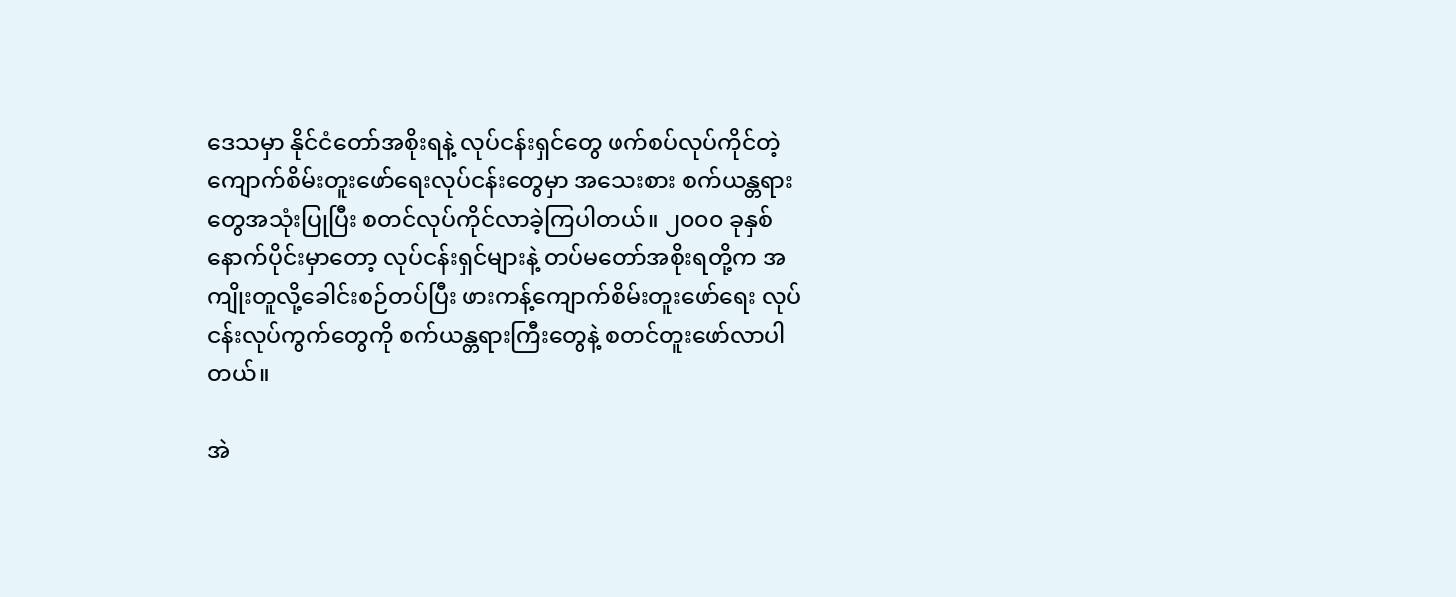ဒေသမှာ နိုင်ငံတော်အစိုးရနဲ့ လုပ်ငန်းရှင်တွေ ဖက်စပ်လုပ်ကိုင်တဲ့ ကျောက်စိမ်းတူးဖော်ရေးလုပ်ငန်းတွေမှာ အသေးစား စက်ယန္တရားတွေအသုံးပြုပြီး စတင်လုပ်ကိုင်လာခဲ့ကြပါတယ်။ ၂၀၀၀ ခုနှစ်နောက်ပိုင်းမှာတော့ လုပ်ငန်းရှင်များနဲ့ တပ်မတော်အစိုးရတို့က အကျိုးတူလို့ခေါင်းစဉ်တပ်ပြီး ဖားကန့်ကျောက်စိမ်းတူးဖော်ရေး လုပ်ငန်းလုပ်ကွက်တွေကို စက်ယန္တရားကြီးတွေနဲ့ စတင်တူးဖော်လာပါတယ်။

အဲ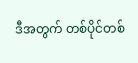ဒီအတွက် တစ်ပိုင်တစ်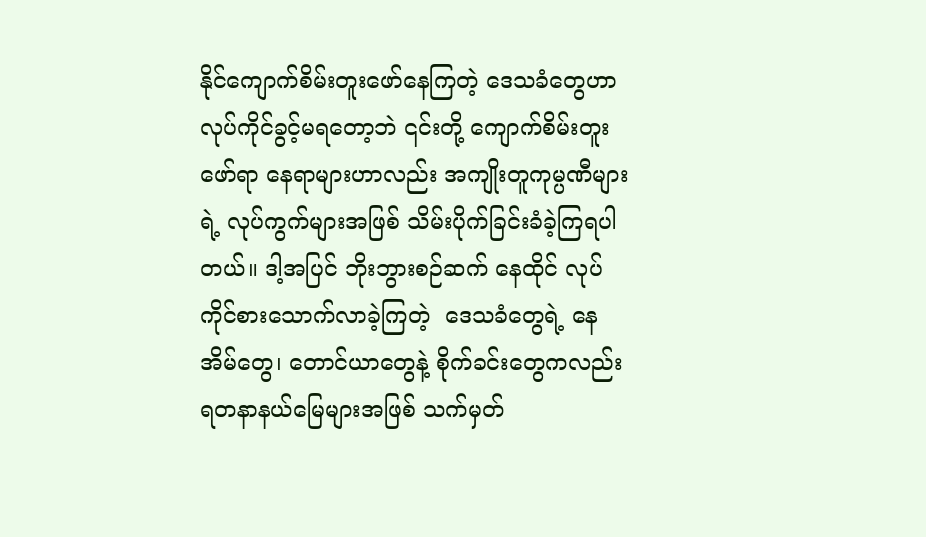နိုင်ကျောက်စိမ်းတူးဖော်နေကြတဲ့ ဒေသခံတွေဟာ လုပ်ကိုင်ခွင့်မရတော့ဘဲ ၎င်းတို့ ကျောက်စိမ်းတူးဖော်ရာ နေရာများဟာလည်း အကျိုးတူကုမ္ပဏီများရဲ့ လုပ်ကွက်များအဖြစ် သိမ်းပိုက်ခြင်းခံခဲ့ကြရပါတယ်။ ဒါ့အပြင် ဘိုးဘွားစဉ်ဆက် နေထိုင် လုပ်ကိုင်စားသောက်လာခဲ့ကြတဲ့  ဒေသခံတွေရဲ့ နေအိမ်တွေ၊ တောင်ယာတွေနဲ့ စိုက်ခင်းတွေကလည်း  ရတနာနယ်မြေများအဖြစ် သက်မှတ်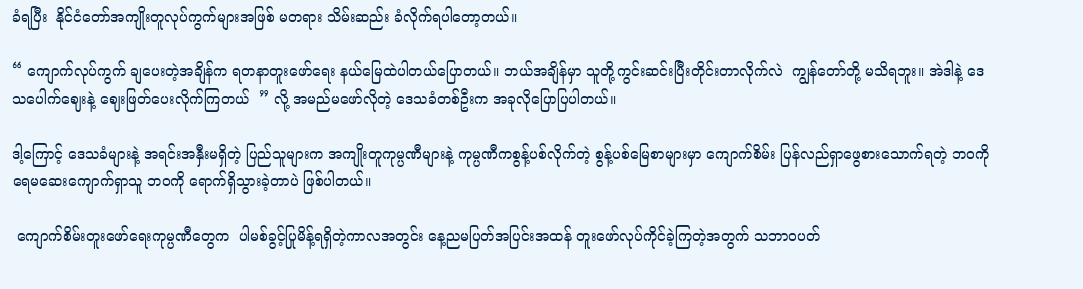ခံရပြီး  နိုင်ငံတော်အကျိုးတူလုပ်ကွက်များအဖြစ် မတရား သိမ်းဆည်း ခံလိုက်ရပါတော့တယ်။

“ ကျောက်လုပ်ကွက် ချပေးတဲ့အချိန်က ရတနာတူးဖော်ရေး နယ်မြေထဲပါတယ်ပြောတယ်။ ဘယ်အချိန်မှာ သူတို့ကွင်းဆင်းပြီးတိုင်းတာလိုက်လဲ  ကျွန်တော်တို့ မသိရဘူး။ အဲဒါနဲ့ ဒေသပေါက်ဈေးနဲ့ ဈေးဖြတ်ပေးလိုက်ကြတယ်  ” လို့ အမည်မဖော်လိုတဲ့ ဒေသခံတစ်ဦးက အခုလိုပြောပြပါတယ်။

ဒါ့ကြောင့် ဒေသခံများနဲ့ အရင်းအနှီးမရှိတဲ့ ပြည်သူများက အကျိုးတူကုမ္ပဏီများနဲ့ ကုမ္ပဏီကစွန့်ပစ်လိုက်တဲ့ စွန့်ပစ်မြေစာများမှာ ကျောက်စိမ်း ပြန်လည်ရှာဖွေစားသောက်ရတဲ့ ဘဝကို ရေမဆေးကျောက်ရှာသူ ဘဝကို ရောက်ရှိသွားခဲ့တာပဲ ဖြစ်ပါတယ်။

 ကျောက်စိမ်းတူးဖော်ရေးကုမ္ပဏီတွေက  ပါမစ်ခွင့်ပြုမိန့်ရရှိတဲ့ကာလအတွင်း နေ့ညမပြတ်အပြင်းအထန် တူးဖော်လုပ်ကိုင်ခဲ့ကြတဲ့အတွက် သဘာဝပတ်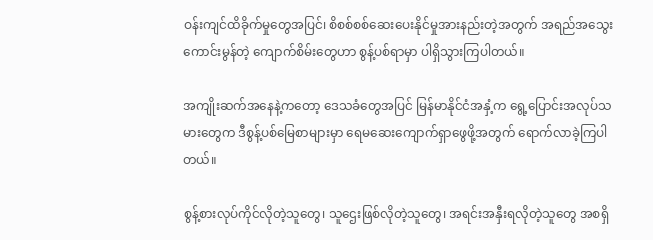ဝန်းကျင်ထိခိုက်မှုတွေအပြင်၊ စိစစ်စစ်ဆေးပေးနိုင်မှုအားနည်းတဲ့အတွက် အရည်အသွေးကောင်းမွန်တဲ့ ကျောက်စိမ်းတွေဟာ စွန့်ပစ်ရာမှာ ပါရှိသွားကြပါတယ်။

အကျိုးဆက်အနေနဲ့ကတော့ ဒေသခံတွေအပြင် မြန်မာနိုင်ငံအနှံ့က ရွေ့ပြောင်းအလုပ်သမားတွေက ဒီစွန့်ပစ်မြေစာများမှာ ရေမဆေးကျောက်ရှာဖွေဖို့အတွက် ရောက်လာခဲ့ကြပါတယ်။

စွန့်စားလုပ်ကိုင်လိုတဲ့သူတွေ၊ သူဌေးဖြစ်လိုတဲ့သူတွေ၊ အရင်းအနှီးရလိုတဲ့သူတွေ အစရှိ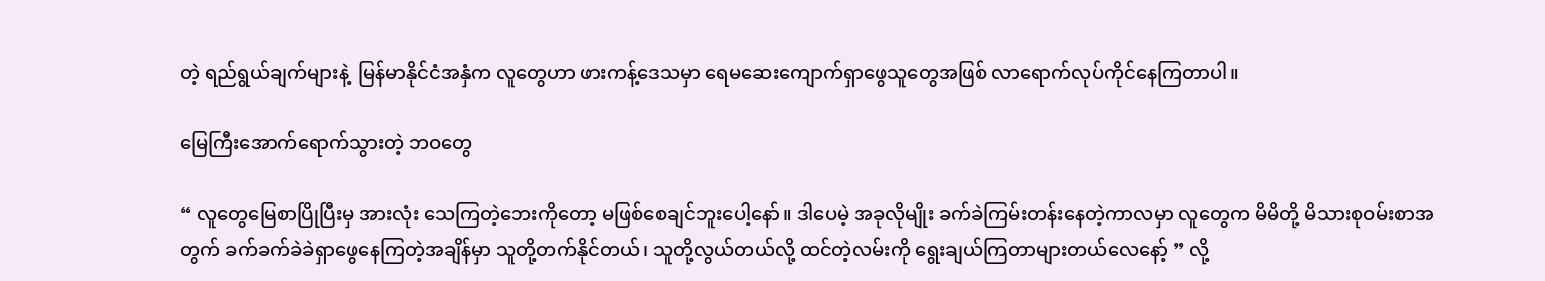တဲ့ ရည်ရွယ်ချက်များနဲ့  မြန်မာနိုင်ငံအနှံက လူတွေဟာ ဖားကန့်ဒေသမှာ ရေမဆေးကျောက်ရှာဖွေသူတွေအဖြစ် လာရောက်လုပ်ကိုင်နေကြတာပါ။

မြေကြီးအောက်ရောက်သွားတဲ့ ဘဝတွေ

“ လူတွေမြေစာပြိုပြီးမှ အားလုံး သေကြတဲ့ဘေးကိုတော့ မဖြစ်စေချင်ဘူးပေါ့နော်။ ဒါပေမဲ့ အခုလိုမျိုး ခက်ခဲကြမ်းတန်းနေတဲ့ကာလမှာ လူတွေက မိမိတို့ မိသားစုဝမ်းစာအတွက် ခက်ခက်ခဲခဲရှာဖွေနေကြတဲ့အချိန်မှာ သူတို့တက်နိုင်တယ်၊ သူတို့လွယ်တယ်လို့ ထင်တဲ့လမ်းကို ရွေးချယ်ကြတာများတယ်လေနော့် ” လို့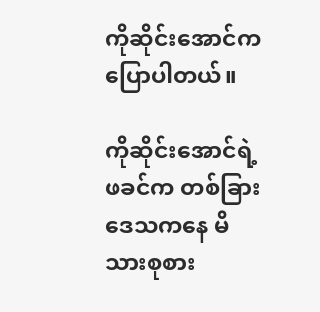ကိုဆိုင်းအောင်က ပြောပါတယ်။

ကိုဆိုင်းအောင်ရဲ့ ဖခင်က တစ်ခြားဒေသကနေ မိသားစုစား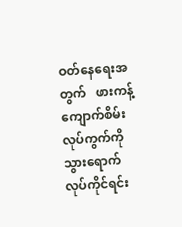ဝတ်နေရေးအတွက်   ဖားကန့်ကျောက်စိမ်းလုပ်ကွက်ကို သွားရောက်လုပ်ကိုင်ရင်း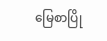မြေစာပြို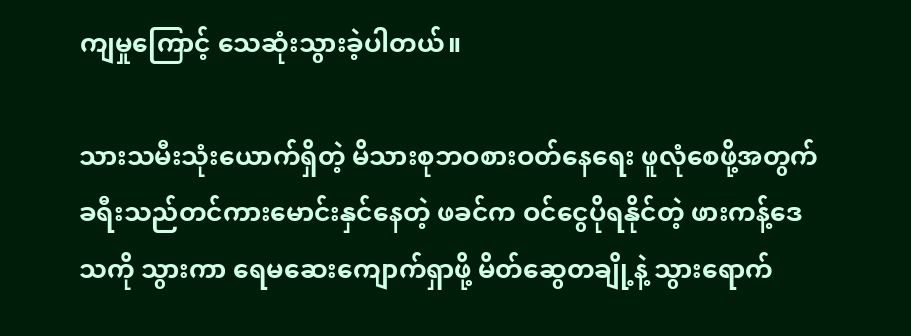ကျမှုကြောင့် သေဆုံးသွားခဲ့ပါတယ်။

သားသမီးသုံးယောက်ရှိတဲ့ မိသားစုဘဝစားဝတ်နေရေး ဖူလုံစေဖို့အတွက် ခရီးသည်တင်ကားမောင်းနှင်နေတဲ့ ဖခင်က ဝင်ငွေပိုရနိုင်တဲ့ ဖားကန့်ဒေသကို သွားကာ ရေမဆေးကျောက်ရှာဖို့ မိတ်ဆွေတချို့နဲ့ သွားရောက်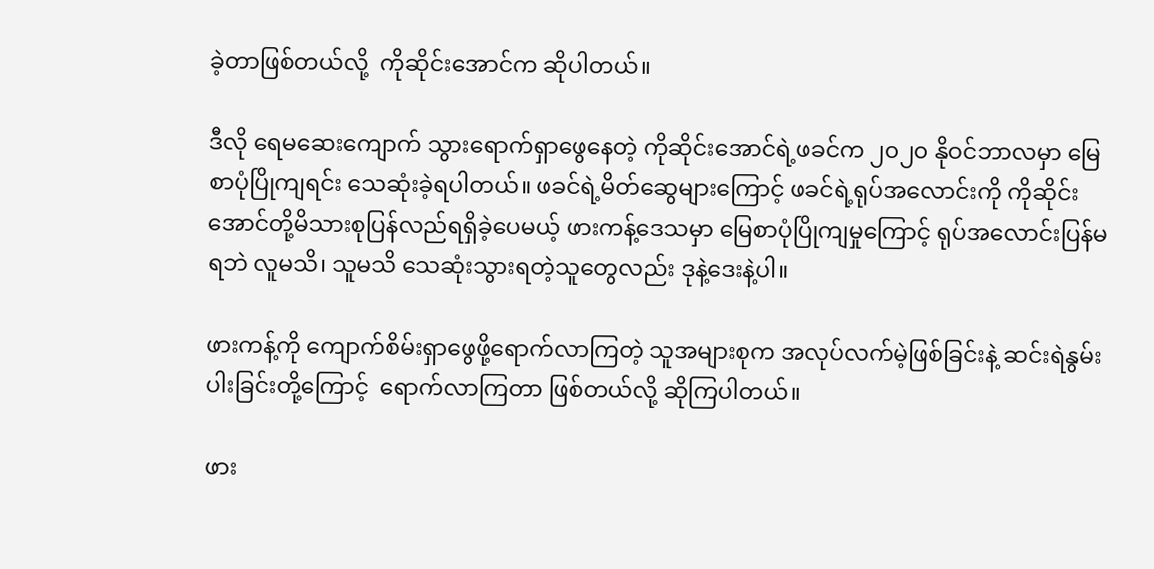ခဲ့တာဖြစ်တယ်လို့  ကိုဆိုင်းအောင်က ဆိုပါတယ်။

ဒီလို ရေမဆေးကျောက် သွားရောက်ရှာဖွေနေတဲ့ ကိုဆိုင်းအောင်ရဲ့ဖခင်က ၂၀၂၀ နိုဝင်ဘာလမှာ မြေစာပုံပြိုကျရင်း သေဆုံးခဲ့ရပါတယ်။ ဖခင်ရဲ့မိတ်ဆွေများကြောင့် ဖခင်ရဲ့ရုပ်အလောင်းကို ကိုဆိုင်းအောင်တို့မိသားစုပြန်လည်ရရှိခဲ့ပေမယ့် ဖားကန့်ဒေသမှာ မြေစာပုံပြိုကျမှုကြောင့် ရုပ်အလောင်းပြန်မရဘဲ လူမသိ၊ သူမသိ သေဆုံးသွားရတဲ့သူတွေလည်း ဒုနဲ့ဒေးနဲ့ပါ။

ဖားကန့်ကို ကျောက်စိမ်းရှာဖွေဖို့ရောက်လာကြတဲ့ သူအများစုက အလုပ်လက်မဲ့ဖြစ်ခြင်းနဲ့ ဆင်းရဲနွမ်းပါးခြင်းတို့ကြောင့်  ရောက်လာကြတာ ဖြစ်တယ်လို့ ဆိုကြပါတယ်။

ဖား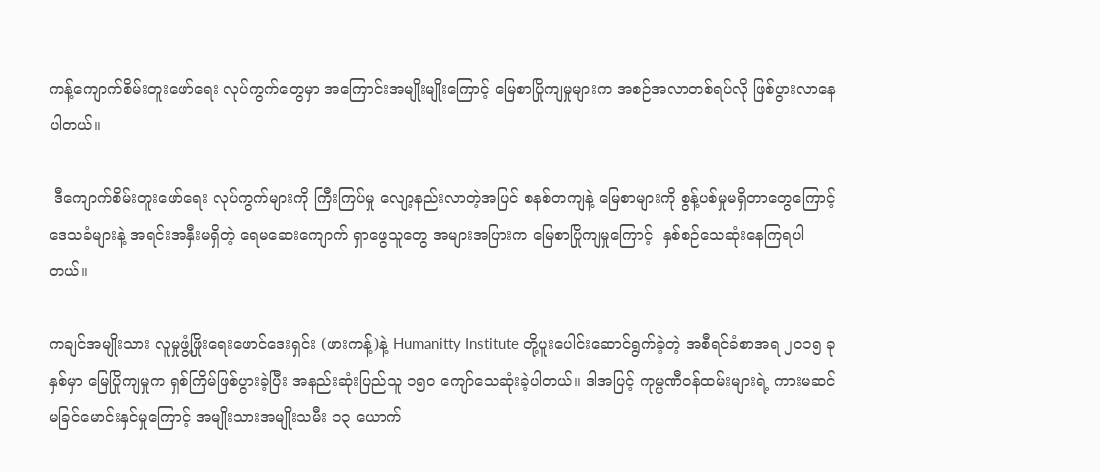ကန့်ကျောက်စိမ်းတူးဖော်ရေး လုပ်ကွက်တွေမှာ အကြောင်းအမျိုးမျိုးကြောင့် မြေစာပြိုကျမှုများက အစဉ်အလာတစ်ရပ်လို ဖြစ်ပွားလာနေပါတယ်။

 ဒီကျောက်စိမ်းတူးဖော်ရေး လုပ်ကွက်များကို ကြီးကြပ်မှု လျော့နည်းလာတဲ့အပြင် စနစ်တကျနဲ့ မြေစာများကို စွန့်ပစ်မှုမရှိတာတွေကြောင့် ဒေသခံများနဲ့ အရင်းအနှီးမရှိတဲ့ ရေမဆေးကျောက် ရှာဖွေသူတွေ အများအပြားက မြေစာပြိုကျမှုကြောင့်  နှစ်စဉ်သေဆုံးနေကြရပါတယ်။

ကချင်အမျိုးသား လူမှုဖွံ့ဖြိုးရေးဖောင်ဒေးရှင်း (ဖားကန့်)နဲ့ Humanitty Institute တို့ပူးပေါင်းဆောင်ရွက်ခဲ့တဲ့ အစီရင်ခံစာအရ ၂၀၁၅ ခုနှစ်မှာ မြေပြိုကျမှုက ရှစ်ကြိမ်ဖြစ်ပွားခဲ့ပြီး အနည်းဆုံးပြည်သူ ၁၅၀ ကျော်သေဆုံးခဲ့ပါတယ်။ ဒါအပြင့် ကုမ္ပဏီဝန်ထမ်းများရဲ့ ကားမဆင်မခြင်မောင်းနှင်မှုကြောင့် အမျိုးသားအမျိုးသမီး ၁၃ ယောက်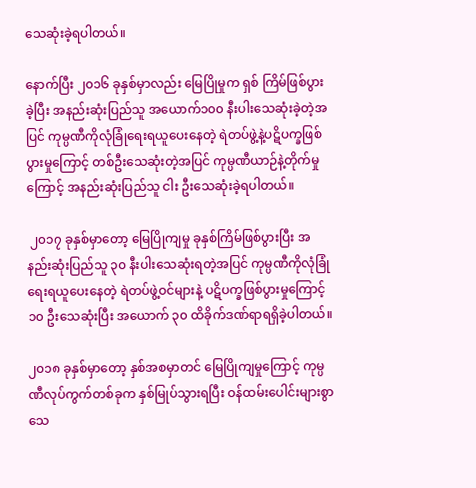သေဆုံးခဲ့ရပါတယ်။

နောက်ပြီး ၂၀၁၆ ခုနှစ်မှာလည်း မြေပြိုမှုက ရှစ် ကြိမ်ဖြစ်ပွားခဲ့ပြီး အနည်းဆုံးပြည်သူ အယောက်၁၀၀ နီးပါးသေဆုံးခဲ့တဲ့အပြင် ကုမ္ပဏီကိုလုံခြုံရေးရယူပေးနေတဲ့ ရဲတပ်ဖွဲ့နဲ့ပဋိပက္ခဖြစ်ပွားမှုကြောင့် တစ်ဦးသေဆုံးတဲ့အပြင် ကုမ္ပဏီယာဉ်နဲ့တိုက်မှုကြောင့် အနည်းဆုံးပြည်သူ ငါး ဦးသေဆုံးခဲ့ရပါတယ်။

 ၂၀၁၇ ခုနှစ်မှာတော့ မြေပြိုကျမှု ခုနှစ်ကြိမ်ဖြစ်ပွားပြီး အနည်းဆုံးပြည်သူ ၃၀ နီးပါးသေဆုံးရတဲ့အပြင် ကုမ္ပဏီကိုလုံခြုံရေးရယူပေးနေတဲ့ ရဲတပ်ဖွဲ့ဝင်များနဲ့ ပဋိပက္ခဖြစ်ပွားမှုကြောင့် ၁၀ ဦးသေဆုံးပြီး အယောက် ၃၀ ထိခိုက်ဒဏ်ရာရရှိခဲ့ပါတယ်။

၂၀၁၈ ခုနှစ်မှာတော့ နှစ်အစမှာတင် မြေပြိုကျမှုကြောင့် ကုမ္ပဏီလုပ်ကွက်တစ်ခုက နှစ်မြုပ်သွားရပြီး ဝန်ထမ်းပေါင်းများစွာ သေ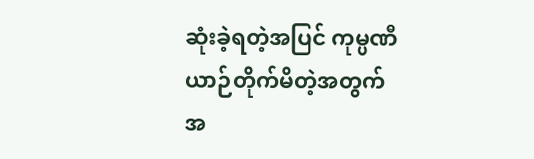ဆုံးခဲ့ရတဲ့အပြင် ကုမ္ပဏီယာဉ်တိုက်မိတဲ့အတွက် အ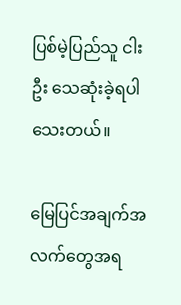ပြစ်မဲ့ပြည်သူ ငါးဦး သေဆုံးခဲ့ရပါသေးတယ်။

မြေပြင်အချက်အလက်တွေအရ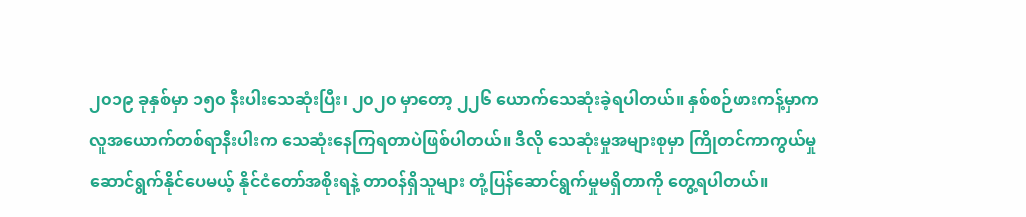၂၀၁၉ ခုနှစ်မှာ ၁၅၀ နီးပါးသေဆုံးပြီး၊ ၂၀၂၀ မှာတော့ ၂၂၆ ယောက်သေဆုံးခဲ့ရပါတယ်။ နှစ်စဉ်ဖားကန့်မှာက လူအယောက်တစ်ရာနီးပါးက သေဆုံးနေကြရတာပဲဖြစ်ပါတယ်။ ဒီလို သေဆုံးမှုအများစုမှာ ကြိုတင်ကာကွယ်မှု ဆောင်ရွက်နိုင်ပေမယ့် နိုင်ငံတော်အစိုးရနဲ့ တာဝန်ရှိသူများ တုံ့ပြန်ဆောင်ရွက်မှုမရှိတာကို တွေ့ရပါတယ်။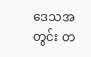ဒေသအတွင်း တ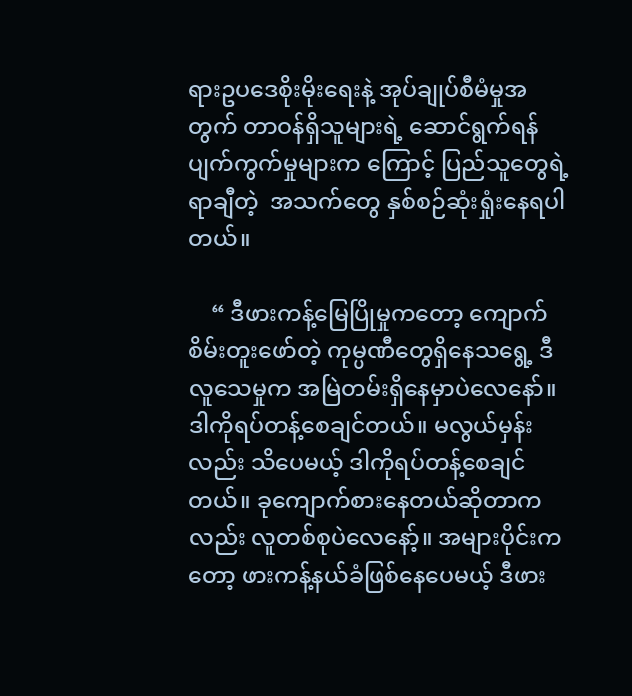ရားဥပဒေစိုးမိုးရေးနဲ့ အုပ်ချုပ်စီမံမှုအတွက် တာဝန်ရှိသူများရဲ့ ဆောင်ရွက်ရန်ပျက်ကွက်မှုများက ကြောင့် ပြည်သူတွေရဲ့ ရာချီတဲ့  အသက်တွေ နှစ်စဉ်ဆုံးရှုံးနေရပါတယ်။

    “ ဒီဖားကန့်မြေပြိုမှုကတော့ ကျောက်စိမ်းတူးဖော်တဲ့ ကုမ္ပဏီတွေရှိနေသရွေ့ ဒီလူသေမှုက အမြဲတမ်းရှိနေမှာပဲလေနော်။ ဒါကိုရပ်တန့်စေချင်တယ်။ မလွယ်မှန်းလည်း သိပေမယ့် ဒါကိုရပ်တန့်စေချင်တယ်။ ခုကျောက်စားနေတယ်ဆိုတာကလည်း လူတစ်စုပဲလေနော့်။ အများပိုင်းကတော့ ဖားကန့်နယ်ခံဖြစ်နေပေမယ့် ဒီဖား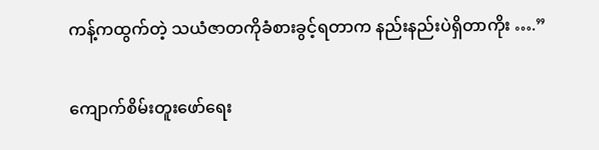ကန့်ကထွက်တဲ့ သယံဇာတကိုခံစားခွင့်ရတာက နည်းနည်းပဲရှိတာကိုး ….”

ကျောက်စိမ်းတူးဖော်ရေး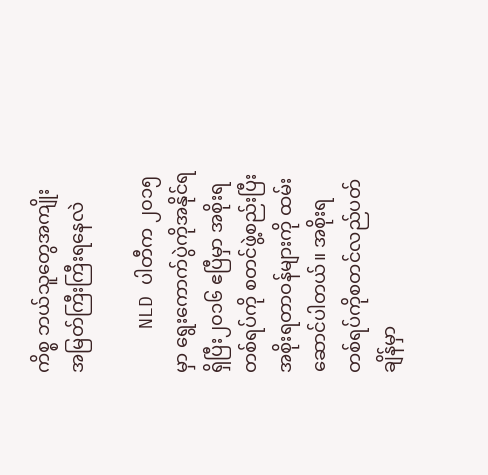ကိစ္စ ဘယ်သူတွေအကျိုးအမြတ်ကြီးကြီးရနေလဲ

    NLD ပါတီက ၂၀၁၅ မှာ ရွေးကောက်ပွဲကိုအနိုင်ရရှိပြီး၂၀၁၆ ဧပြီမှာ အစိုးရတစ်ရပ်ကို စတင်ဖွဲ့စည်းပြီး အစိုးရတာဝန်များကို ထမ်းဆောင်ပါတယ်။ အစိုးရတစ်ရပ်ကိုစတင်လည်ပတ်ချိန်မှာ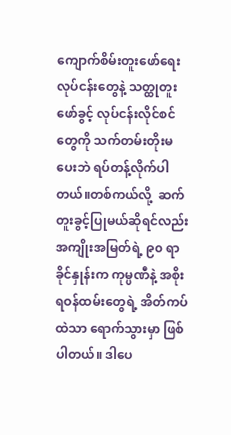ကျောက်စိမ်းတူးဖော်ရေးလုပ်ငန်းတွေနဲ့ သတ္ထုတူးဖော်ခွင့် လုပ်ငန်းလိုင်စင်တွေကို သက်တမ်းတိုးမပေးဘဲ ရပ်တန့်လိုက်ပါတယ်။တစ်ကယ်လို့  ဆက်တူးခွင့်ပြုမယ်ဆိုရင်လည်း အကျိုးအမြတ်ရဲ့ ၉၀ ရာခိုင်နှုန်းက ကုမ္ပဏီနဲ့ အစိုးရဝန်ထမ်းတွေရဲ့ အိတ်ကပ်ထဲသာ ရောက်သွားမှာ ဖြစ်ပါတယ်။ ဒါပေ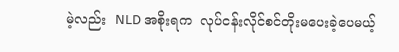မဲ့လည်း  NLD အစိုးရက  လုပ်ငန်းလိုင်စင်တိုးမပေးခဲ့ပေမယ့်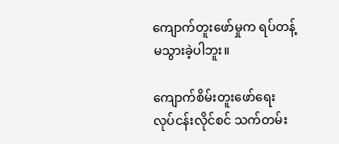ကျောက်တူးဖော်မှုက ရပ်တန့်မသွားခဲ့ပါဘူး။

ကျောက်စိမ်းတူးဖော်ရေး လုပ်ငန်းလိုင်စင် သက်တမ်း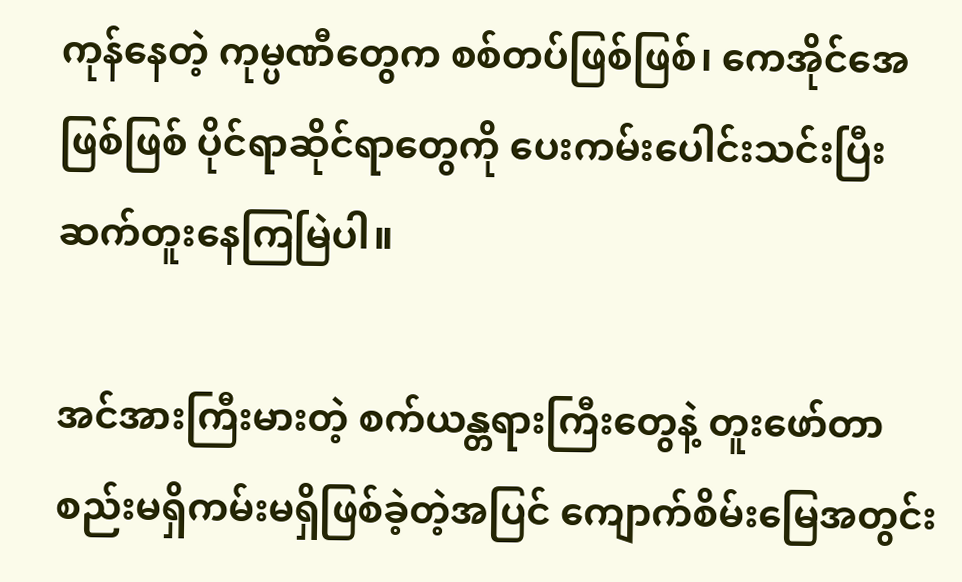ကုန်နေတဲ့ ကုမ္ပဏီတွေက စစ်တပ်ဖြစ်ဖြစ်၊ ကေအိုင်အေဖြစ်ဖြစ် ပိုင်ရာဆိုင်ရာတွေကို ပေးကမ်းပေါင်းသင်းပြီး ဆက်တူးနေကြမြဲပါ။

အင်အားကြီးမားတဲ့ စက်ယန္တရားကြီးတွေနဲ့ တူးဖော်တာ  စည်းမရှိကမ်းမရှိဖြစ်ခဲ့တဲ့အပြင် ကျောက်စိမ်းမြေအတွင်း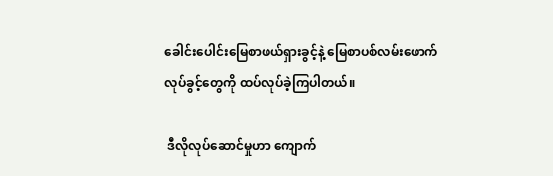ခေါင်းပေါင်းမြေစာဖယ်ရှားခွင့်နဲ့ မြေစာပစ်လမ်းဖောက်လုပ်ခွင့်တွေကို ထပ်လုပ်ခဲ့ကြပါတယ်။

 ဒီလိုလုပ်ဆောင်မှုဟာ ကျောက်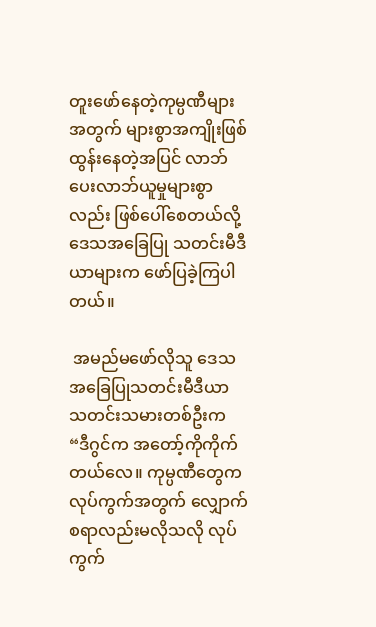တူးဖော်နေတဲ့ကုမ္ပဏီများအတွက် များစွာအကျိုးဖြစ်ထွန်းနေတဲ့အပြင် လာဘ်ပေးလာဘ်ယူမှုများစွာလည်း ဖြစ်ပေါ်စေတယ်လို့ ဒေသအခြေပြု သတင်းမီဒီယာများက ဖော်ပြခဲ့ကြပါတယ်။

 အမည်မဖော်လိုသူ ဒေသအခြေပြုသတင်းမီဒီယာ သတင်းသမားတစ်ဦးက “ဒီဂွင်က အတော့်ကိုကိုက်တယ်လေ။ ကုမ္ပဏီတွေက လုပ်ကွက်အတွက် လျှောက်စရာလည်းမလိုသလို လုပ်ကွက်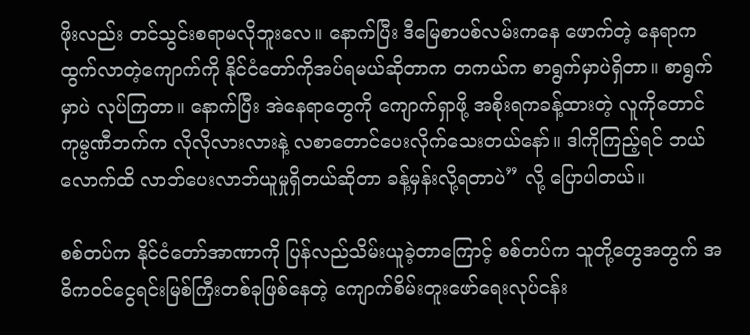ဖိုးလည်း တင်သွင်းစရာမလိုဘူးလေ။ နောက်ပြီး ဒီမြေစာပစ်လမ်းကနေ ဖောက်တဲ့ နေရာကထွက်လာတဲ့ကျောက်ကို နိုင်ငံတော်ကိုအပ်ရမယ်ဆိုတာက တကယ်က စာရွက်မှာပဲရှိတာ။ စာရွက်မှာပဲ လုပ်ကြတာ။ နောက်ပြီး အဲနေရာတွေကို ကျောက်ရှာဖို့ အစိုးရကခန့်ထားတဲ့ လူကိုတောင် ကုမ္ပဏီဘက်က လိုလိုလားလားနဲ့ လစာတောင်ပေးလိုက်သေးတယ်နော်။ ဒါကိုကြည့်ရင် ဘယ်လောက်ထိ လာဘ်ပေးလာဘ်ယူမှုရှိတယ်ဆိုတာ ခန့်မှန်းလို့ရတာပဲ” လို့ ပြောပါတယ်။

စစ်တပ်က နိုင်ငံတော်အာဏာကို ပြန်လည်သိမ်းယူခဲ့တာကြောင့် စစ်တပ်က သူတို့တွေအတွက် အဓိကဝင်ငွေရင်းမြစ်ကြီးတစ်ခုဖြစ်နေတဲ့ ကျောက်စိမ်းတူးဖော်ရေးလုပ်ငန်း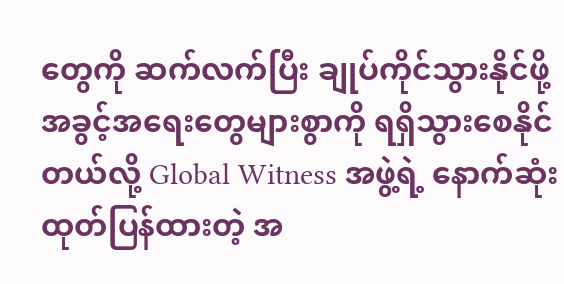တွေကို ဆက်လက်ပြီး ချုပ်ကိုင်သွားနိုင်ဖို့ အခွင့်အရေးတွေများစွာကို ရရှိသွားစေနိုင်တယ်လို့ Global Witness အဖွဲ့ရဲ့ နောက်ဆုံးထုတ်ပြန်ထားတဲ့ အ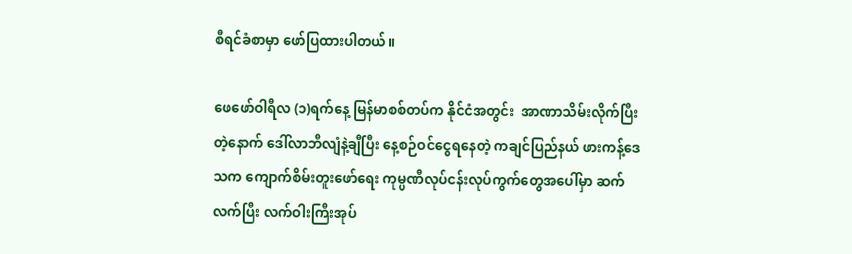စီရင်ခံစာမှာ ဖော်ပြထားပါတယ်။

ဖေဖော်ဝါရီလ (၁)ရက်နေ့ မြန်မာစစ်တပ်က နိုင်ငံအတွင်း  အာဏာသိမ်းလိုက်ပြီးတဲ့နောက် ဒေါ်လာဘီလျံနဲ့ချီပြီး နေ့စဉ်ဝင်ငွေရနေတဲ့ ကချင်ပြည်နယ် ဖားကန့်ဒေသက ကျောက်စိမ်းတူးဖော်ရေး ကုမ္ပဏီလုပ်ငန်းလုပ်ကွက်တွေအပေါ်မှာ ဆက်လက်ပြီး လက်ဝါးကြီးအုပ်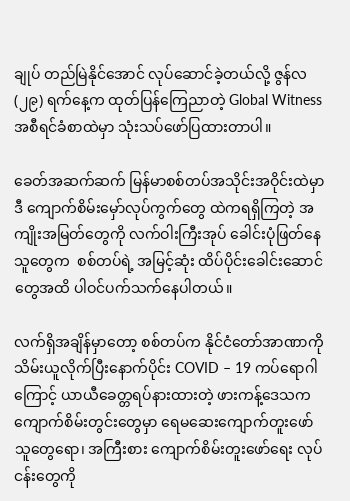ချုပ် တည်မြဲနိုင်အောင် လုပ်ဆောင်ခဲ့တယ်လို့ ဇွန်လ (၂၉) ရက်နေ့က ထုတ်ပြန်ကြေညာတဲ့ Global Witness အစီရင်ခံစာထဲမှာ သုံးသပ်ဖော်ပြထားတာပါ။

ခေတ်အဆက်ဆက် မြန်မာစစ်တပ်အသိုင်းအဝိုင်းထဲမှာ ဒီ ကျောက်စိမ်းမှော်လုပ်ကွက်တွေ ထဲကရရှိကြတဲ့ အကျိုးအမြတ်တွေကို လက်ဝါးကြီးအုပ် ခေါင်းပုံဖြတ်နေသူတွေက  စစ်တပ်ရဲ့ အမြင့်ဆုံး ထိပ်ပိုင်းခေါင်းဆောင်တွေအထိ ပါဝင်ပက်သက်နေပါတယ်။

လက်ရှိအချိန်မှာတော့ စစ်တပ်က နိုင်ငံတော်အာဏာကို သိမ်းယူလိုက်ပြီးနောက်ပိုင်း COVID – 19 ကပ်ရောဂါကြောင့် ယာယီခေတ္တရပ်နားထားတဲ့ ဖားကန့်ဒေသက ကျောက်စိမ်းတွင်းတွေမှာ ရေမဆေးကျောက်တူးဖော်သူတွေရော၊ အကြီးစား ကျောက်စိမ်းတူးဖော်ရေး လုပ်ငန်းတွေကို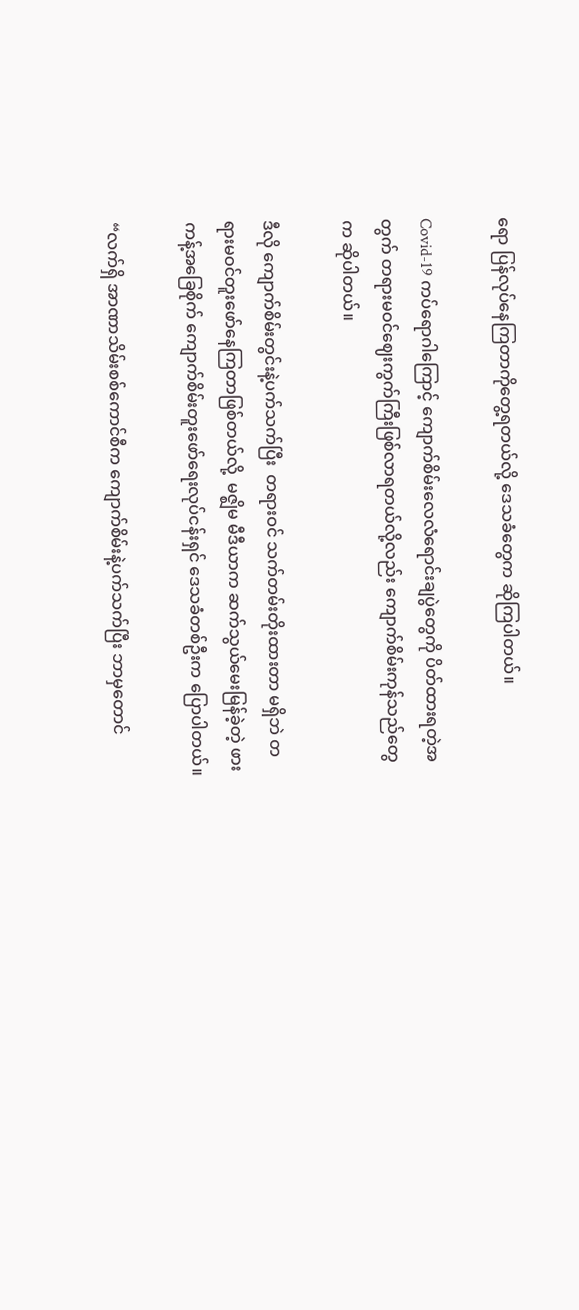ရော ပြန်လုပ်နေကြတာကိုတွေ့ရတယ်လို့ ဒေသခံတွေက ဆိုကြပါတယ်။

Covid-19 ကပ်ရောဂါကြောင့် ကျောက်စိမ်းလေလံရောင်းချပွဲတွေကို ပိတ်ထားရတဲ့အတွက် တရားမဝင်ဈေးကွက်ကြီးဖြစ်လာရတယ်လို့လည်း ကျောက်စိမ်းကုန်သည်တွေက ဆိုပါတယ်။

ဒီလို ကျောက်စိမ်းတွင်းနဲ့ပက်သက်ပြီး  တရားဝင် သက်တမ်းတိုးထားတာ မရှိဘဲ တရားမဝင်တူးဖော်နေကြတာဖြစ်တယ်လို့  မဇ္ဈိမ မီဒီယာက ဆက်သွယ်မေးမြန်ခဲ့တဲ့ ဖားကန့်အခြေစိုက် ကျောက်စိမ်းတူးဖော်ရေးလုပ်ငန်းရှင် ဒေသခံတစ်ဦးက ပြောပါတယ်။

“လက်ရှိ အာဏာသိမ်းစစ်ကောင်စီက ကျောက်စိမ်းနဲ့ပက်သက်ပြီး ဘာမှတောင်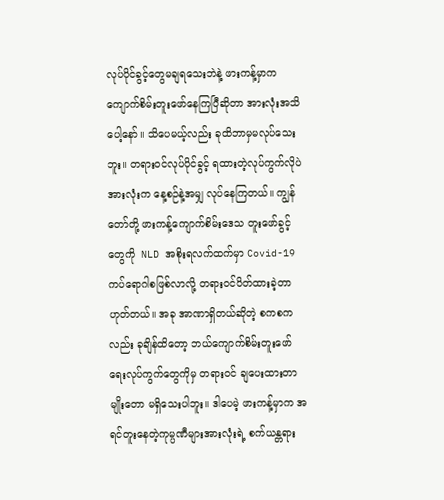လုပ်ပိုင်ခွင့်တွေမချရသေးဘဲနဲ့ ဖားကန့်မှာက ကျောက်စိမ်းတူးဖော်နေကြပြီဆိုတာ အားလုံးအသိပေါ့နော်။ သိပေမယ့်လည်း ခုထိဘာမှမလုပ်သေးဘူး။ တရားဝင်လုပ်ပိုင်ခွင့် ရထားတဲ့လုပ်ကွက်လိုပဲ အားလုံးက နေ့စဉ်နဲ့အမျှ လုပ်နေကြတယ်။ ကျွန်တော်တို့ ဖားကန့်ကျောက်စိမ်းဒေသ တူးဖော်ခွင့်တွေကို  NLD အစိုးရလက်ထက်မှာ Covid-19 ကပ်ရောဂါစဖြစ်လာလို့ တရားဝင်ပိတ်ထားခဲ့တာ ဟုတ်တယ်။ အခု အာဏာရှိတယ်ဆိုတဲ့ စကစကလည်း ခုချိန်ထိတော့ ဘယ်ကျောက်စိမ်းတူးဖော်ရေးလုပ်ကွက်တွေကိုမှ တရားဝင် ချပေးထားတာမျိုးတော မရှိသေးပါဘူး။ ဒါပေမဲ့ ဖားကန့်မှာက အရင်တူးနေတဲ့ကုမ္ပဏီများအားလုံးရဲ့ စက်ယန္တရား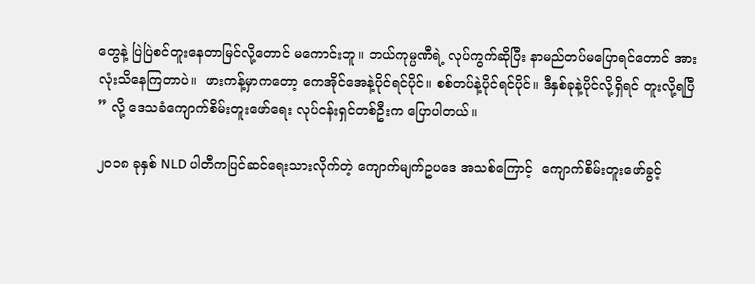တွေနဲ့ ပြဲပြဲစင်တူးနေတာမြင်လို့တောင် မကောင်းဘူ။ ဘယ်ကုမ္ပဏီရဲ့ လုပ်ကွက်ဆိုပြီး နာမည်တပ်မပြောရင်တောင် အားလုံးသိနေကြတာပဲ။  ဖားကန့်မှာကတော့ ကေအိုင်အေနဲ့ပိုင်ရင်ပိုင်။ စစ်တပ်နဲ့ပိုင်ရင်ပိုင်။ ဒီနှစ်ခုနဲ့ပိုင်လို့ရှိရင် တူးလို့ရပြီ ” လို့ ဒေသခံကျောက်စိမ်းတူးဖော်ရေး လုပ်ငန်းရှင်တစ်ဦးက ပြောပါတယ်။

၂၀၁၈ ခုနှစ် NLD ပါတီကပြင်ဆင်ရေးသားလိုက်တဲ့ ကျောက်မျက်ဥပဒေ အသစ်ကြောင့်  ကျောက်စိမ်းတူးဖော်ခွင့်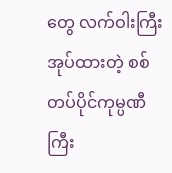တွေ လက်ဝါးကြီးအုပ်ထားတဲ့ စစ်တပ်ပိုင်ကုမ္ပဏီကြီး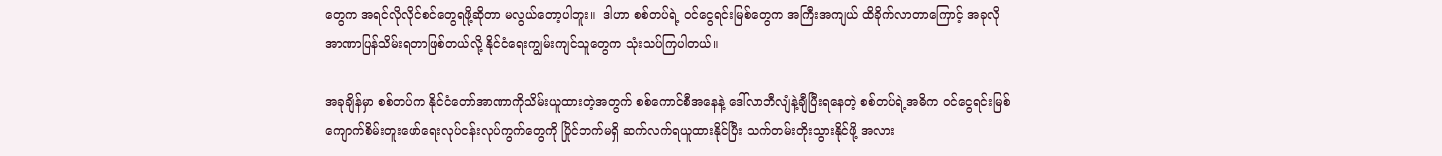တွေက အရင်လိုလိုင်စင်တွေရဖို့ဆိုတာ မလွယ်တော့ပါဘူး။  ဒါဟာ စစ်တပ်ရဲ့ ဝင်ငွေရင်းမြစ်တွေက အကြီးအကျယ် ထိခိုက်လာတာကြောင့် အခုလို အာဏာပြန်သိမ်းရတာဖြစ်တယ်လို့ နိုင်ငံရေးကျွမ်းကျင်သူတွေက သုံးသပ်ကြပါတယ်။

အခုချိန်မှာ စစ်တပ်က နိုင်ငံတော်အာဏာကိုသိမ်းယူထားတဲ့အတွက် စစ်ကောင်စီအနေနဲ့ ဒေါ်လာဘီလျံနဲ့ချီပြီးရနေတဲ့ စစ်တပ်ရဲ့အဓိက ဝင်ငွေရင်းမြစ် ကျောက်စိမ်းတူးဖော်ရေးလုပ်ငန်းလုပ်ကွက်တွေကို ပြိုင်ဘက်မရှိ ဆက်လက်ရယူထားနိုင်ပြီး သက်တမ်းတိုးသွားနိုင်ဖို့ အလား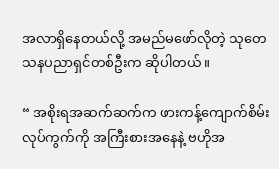အလာရှိနေတယ်လို့ အမည်မဖော်လိုတဲ့ သုတေသနပညာရှင်တစ်ဦးက ဆိုပါတယ်။

“ အစိုးရအဆက်ဆက်က ဖားကန့်ကျောက်စိမ်းလုပ်ကွက်ကို အကြီးစားအနေနဲ့ ဗဟိုအ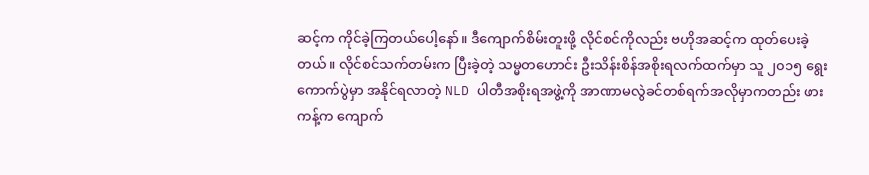ဆင့်က ကိုင်ခဲ့ကြတယ်ပေါ့နော်။ ဒီကျောက်စိမ်းတူးဖို့ လိုင်စင်ကိုလည်း ဗဟိုအဆင့်က ထုတ်ပေးခဲ့တယ်။ လိုင်စင်သက်တမ်းက ပြီးခဲ့တဲ့ သမ္မတဟောင်း ဦးသိန်းစိန်အစိုးရလက်ထက်မှာ သူ ၂၀၁၅ ရွေးကောက်ပွဲမှာ အနိုင်ရလာတဲ့ NLD ပါတီအစိုးရအဖွဲ့ကို အာဏာမလွဲခင်တစ်ရက်အလိုမှာကတည်း ဖားကန့်က ကျောက်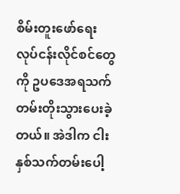စိမ်းတူးဖော်ရေး လုပ်ငန်းလိုင်စင်တွေကို ဥပဒေအရသက်တမ်းတိုးသွားပေးခဲ့တယ်။ အဲဒါက ငါးနှစ်သက်တမ်းပေါ့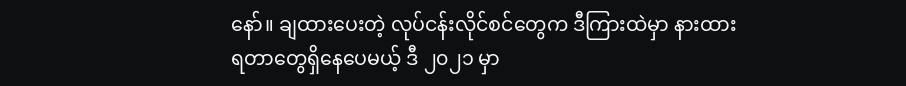နော်။ ချထားပေးတဲ့ လုပ်ငန်းလိုင်စင်တွေက ဒီကြားထဲမှာ နားထားရတာတွေရှိနေပေမယ့် ဒီ ၂၀၂၁ မှာ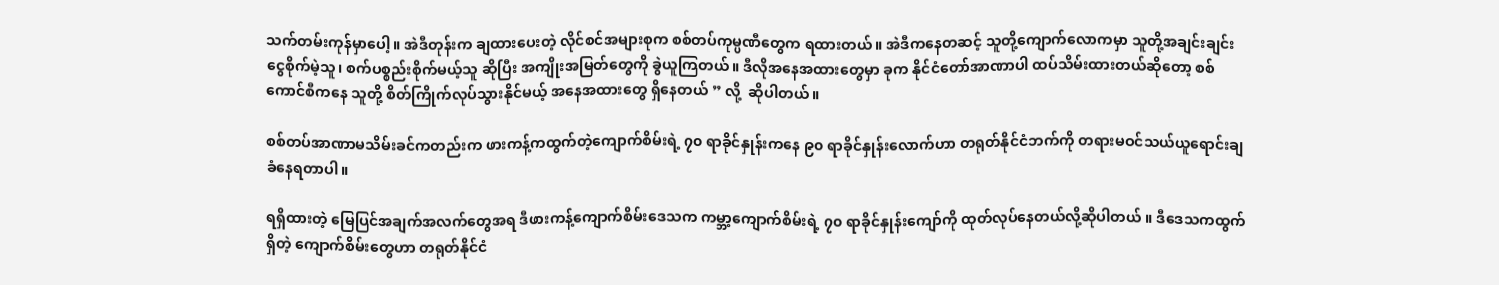သက်တမ်းကုန်မှာပေါ့။ အဲဒီတုန်းက ချထားပေးတဲ့ လိုင်စင်အများစုက စစ်တပ်ကုမ္ပဏီတွေက ရထားတယ်။ အဲဒီကနေတဆင့် သူတို့ကျောက်လောကမှာ သူတို့အချင်းချင်း ငွေစိုက်မဲ့သူ၊ စက်ပစ္စည်းစိုက်မယ့်သူ ဆိုပြီး အကျိုးအမြတ်တွေကို ခွဲယူကြတယ်။ ဒီလိုအနေအထားတွေမှာ ခုက နိုင်ငံတော်အာဏာပါ ထပ်သိမ်းထားတယ်ဆိုတော့ စစ်ကောင်စီကနေ သူတို့ စိတ်ကြိုက်လုပ်သွားနိုင်မယ့် အနေအထားတွေ ရှိနေတယ် ” လို့  ဆိုပါတယ်။

စစ်တပ်အာဏာမသိမ်းခင်ကတည်းက ဖားကန့်ကထွက်တဲ့ကျောက်စိမ်းရဲ့ ၇၀ ရာခိုင်နှုန်းကနေ ၉၀ ရာခိုင်နှုန်းလောက်ဟာ တရုတ်နိုင်ငံဘက်ကို တရားမဝင်သယ်ယူရောင်းချခံနေရတာပါ။

ရရှိထားတဲ့ မြေပြင်အချက်အလက်တွေအရ ဒီဖားကန့်ကျောက်စိမ်းဒေသက ကမ္ဘာ့ကျောက်စိမ်းရဲ့ ၇၀ ရာခိုင်နှုန်းကျော်ကို ထုတ်လုပ်နေတယ်လို့ဆိုပါတယ် ။ ဒီဒေသကထွက်ရှိတဲ့ ကျောက်စိမ်းတွေဟာ တရုတ်နိုင်ငံ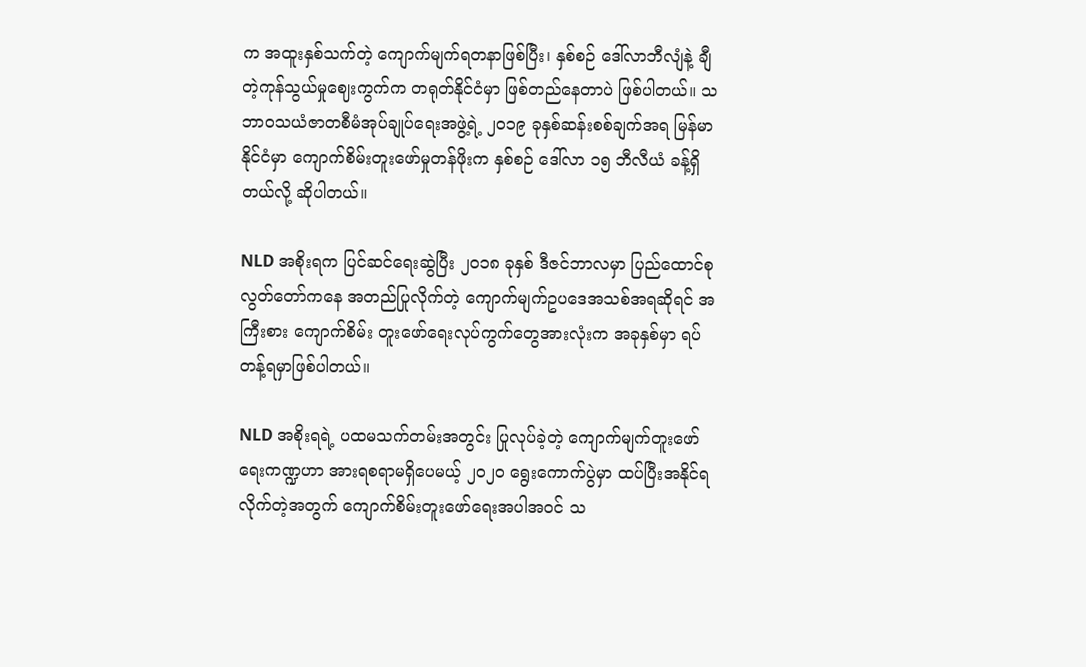က အထူးနှစ်သက်တဲ့ ကျောက်မျက်ရတနာဖြစ်ပြီး၊ နှစ်စဉ် ဒေါ်လာဘီလျံနဲ့ ချီတဲ့ကုန်သွယ်မှုဈေးကွက်က တရုတ်နိုင်ငံမှာ ဖြစ်တည်နေတာပဲ ဖြစ်ပါတယ်။ သဘာဝသယံဇာတစီမံအုပ်ချုပ်ရေးအဖွဲ့ရဲ့ ၂၀၁၉ ခုနှစ်ဆန်းစစ်ချက်အရ မြန်မာနိုင်ငံမှာ ကျောက်စိမ်းတူးဖော်မှုတန်ဖိုးက နှစ်စဉ် ဒေါ်လာ ၁၅ ဘီလီယံ ခန့်ရှိတယ်လို့ ဆိုပါတယ်။

NLD အစိုးရက ပြင်ဆင်ရေးဆွဲပြီး ၂၀၁၈ ခုနှစ် ဒီဇင်ဘာလမှာ ပြည်ထောင်စုလွတ်တော်ကနေ အတည်ပြုလိုက်တဲ့ ကျောက်မျက်ဥပဒေအသစ်အရဆိုရင် အကြီးစား ကျောက်စိမ်း တူးဖော်ရေးလုပ်ကွက်တွေအားလုံးက အခုနှစ်မှာ ရပ်တန့်ရမှာဖြစ်ပါတယ်။

NLD အစိုးရရဲ့ ပထမသက်တမ်းအတွင်း ပြုလုပ်ခဲ့တဲ့ ကျောက်မျက်တူးဖော်ရေးကဏ္ဍဟာ အားရစရာမရှိပေမယ့် ၂၀၂၀ ရွေးကောက်ပွဲမှာ ထပ်ပြီးအနိုင်ရလိုက်တဲ့အတွက် ကျောက်စိမ်းတူးဖော်ရေးအပါအဝင် သ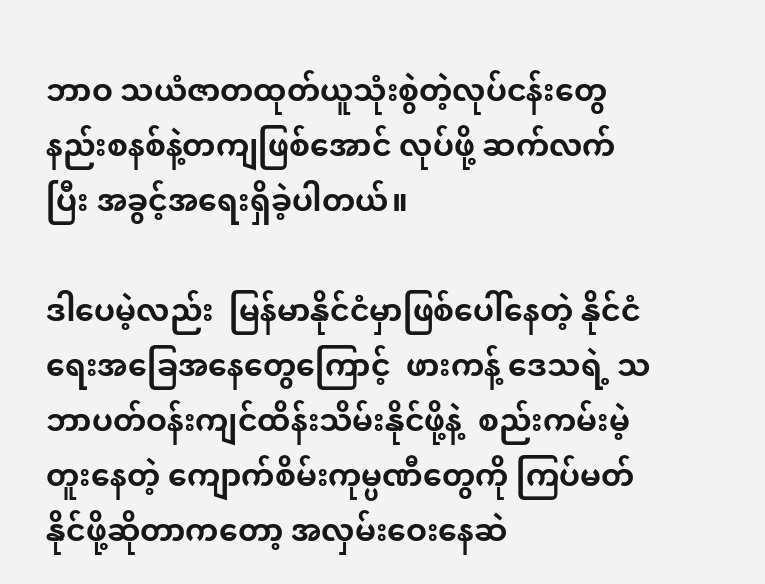ဘာဝ သယံဇာတထုတ်ယူသုံးစွဲတဲ့လုပ်ငန်းတွေ နည်းစနစ်နဲ့တကျဖြစ်အောင် လုပ်ဖို့ ဆက်လက်ပြီး အခွင့်အရေးရှိခဲ့ပါတယ်။

ဒါပေမဲ့လည်း  မြန်မာနိုင်ငံမှာဖြစ်ပေါ်နေတဲ့ နိုင်ငံရေးအခြေအနေတွေကြောင့်  ဖားကန့် ဒေသရဲ့ သဘာပတ်ဝန်းကျင်ထိန်းသိမ်းနိုင်ဖို့နဲ့  စည်းကမ်းမဲ့ တူးနေတဲ့ ကျောက်စိမ်းကုမ္ပဏီတွေကို ကြပ်မတ်နိုင်ဖို့ဆိုတာကတော့ အလှမ်းဝေးနေဆဲ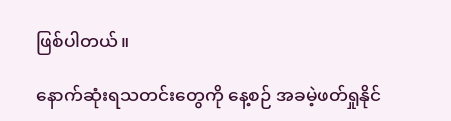ဖြစ်ပါတယ်။

နောက်ဆုံးရသတင်းတွေကို နေ့စဉ် အခမဲ့ဖတ်ရှုနိုင်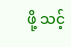ဖို့ သင့်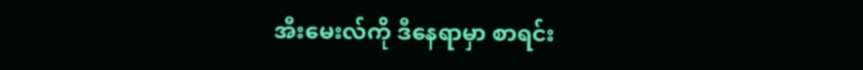အီးမေးလ်ကို ဒီနေရာမှာ စာရင်း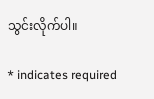သွင်းလိုက်ပါ။

* indicates required